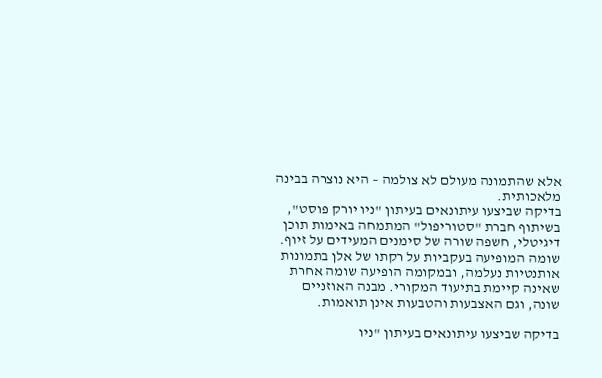אלא שהתמונה מעולם לא צולמה – היא נוצרה בבינה מלאכותית.
בדיקה שביצעו עיתונאים בעיתון "ניו יורק פוסט", בשיתוף חברת "סטוריפול" המתמחה באימות תוכן דיגיטלי, חשפה שורה של סימנים המעידים על זיוף. שומה המופיעה בעקביות על רקתו של אלן בתמונות אותנטיות נעלמה, ובמקומה הופיעה שומה אחרת שאינה קיימת בתיעוד המקורי. מבנה האוזניים שונה, וגם האצבעות והטבעות אינן תואמות.

בדיקה שביצעו עיתונאים בעיתון "ניו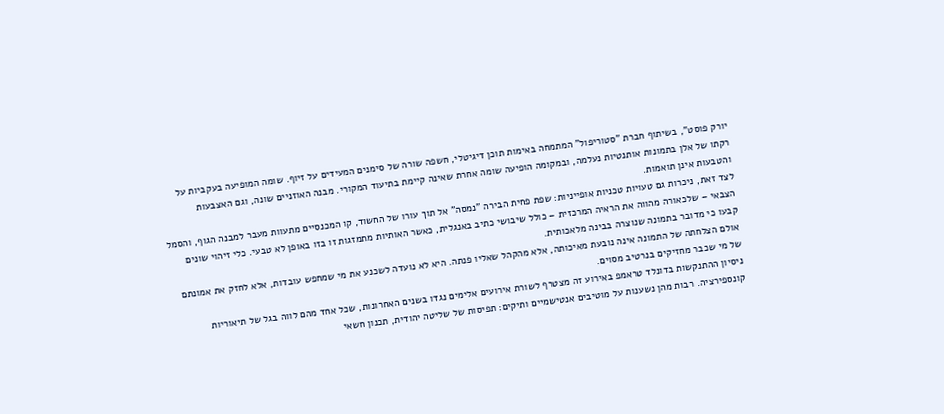יורק פוסט", בשיתוף חברת "סטוריפול" המתמחה באימות תוכן דיגיטלי, חשפה שורה של סימנים המעידים על זיוף. שומה המופיעה בעקביות על רקתו של אלן בתמונות אותנטיות נעלמה, ובמקומה הופיעה שומה אחרת שאינה קיימת בתיעוד המקורי. מבנה האוזניים שונה, וגם האצבעות והטבעות אינן תואמות.
לצד זאת, ניכרות גם טעויות טכניות אופייניות: שפת פחית הבירה "נמסה" אל תוך עורו של החשוד, קו המכנסיים מתעוות מעבר למבנה הגוף, והסמל הצבאי – שלכאורה מהווה את הראיה המרכזית – כולל שיבושי כתיב באנגלית, כאשר האותיות מתמזגות זו בזו באופן לא טבעי. כלי זיהוי שונים קבעו כי מדובר בתמונה שנוצרה בבינה מלאכותית.
אולם הצלחתה של התמונה אינה נובעת מאיכותה, אלא מהקהל שאליו פנתה. היא לא נועדה לשכנע את מי שמחפש עובדות, אלא לחזק את אמונתם של מי שכבר מחזיקים בנרטיב מסוים.
ניסיון ההתנקשות בדונלד טראמפ באירוע זה מצטרף לשורת אירועים אלימים נגדו בשנים האחרונות, שכל אחד מהם לווה בגל של תיאוריות קונספירציה. רבות מהן נשענות על מוטיבים אנטישמיים ותיקים: תפיסות של שליטה יהודית, תכנון חשאי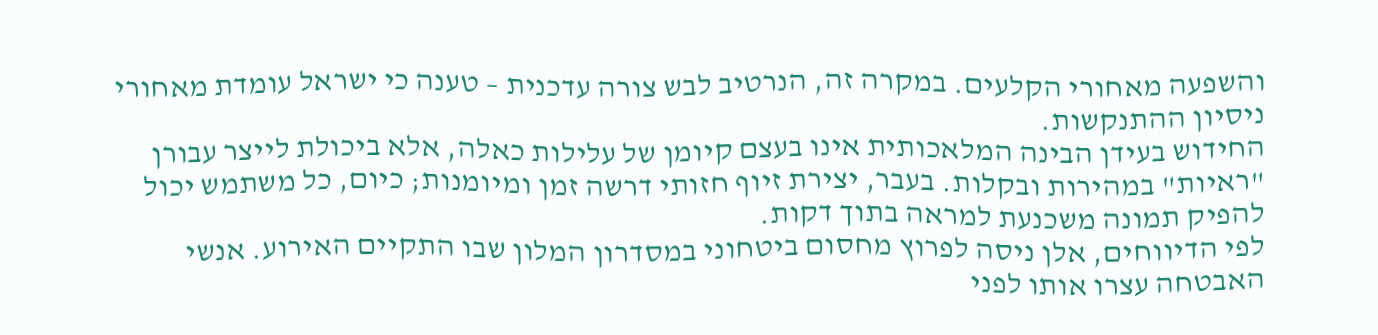והשפעה מאחורי הקלעים. במקרה זה, הנרטיב לבש צורה עדכנית – טענה כי ישראל עומדת מאחורי ניסיון ההתנקשות.
החידוש בעידן הבינה המלאכותית אינו בעצם קיומן של עלילות כאלה, אלא ביכולת לייצר עבורן "ראיות" במהירות ובקלות. בעבר, יצירת זיוף חזותי דרשה זמן ומיומנות; כיום, כל משתמש יכול להפיק תמונה משכנעת למראה בתוך דקות.
לפי הדיווחים, אלן ניסה לפרוץ מחסום ביטחוני במסדרון המלון שבו התקיים האירוע. אנשי האבטחה עצרו אותו לפני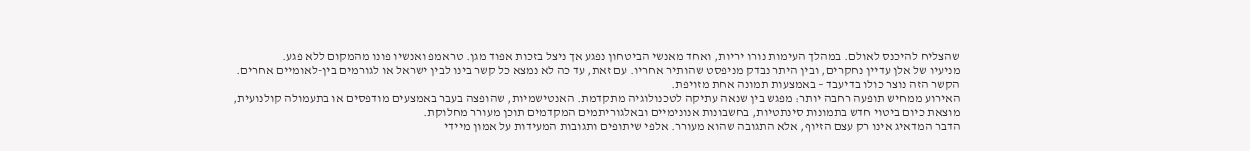שהצליח להיכנס לאולם. במהלך העימות נורו יריות, ואחד מאנשי הביטחון נפגע אך ניצל בזכות אפוד מגן. טראמפ ואנשיו פונו מהמקום ללא פגע.
מניעיו של אלן עדיין נחקרים, ובין היתר נבדק מניפסט שהותיר אחריו. עם זאת, עד כה לא נמצא כל קשר בינו לבין ישראל או לגורמים בין-לאומיים אחרים. הקשר הזה נוצר כולו בדיעבד – באמצעות תמונה אחת מזויפת.
האירוע ממחיש תופעה רחבה יותר: מפגש בין שנאה עתיקה לטכנולוגיה מתקדמת. האנטישמיות, שהופצה בעבר באמצעים מודפסים או בתעמולה קולנועית, מוצאת כיום ביטוי חדש בתמונות סינתטיות, בחשבונות אנונימיים ובאלגוריתמים המקדמים תוכן מעורר מחלוקת.
הדבר המדאיג אינו רק עצם הזיוף, אלא התגובה שהוא מעורר. אלפי שיתופים ותגובות המעידות על אמון מיידי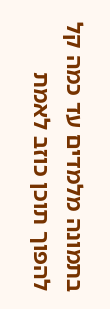בתמונה מלמדים עד כמה קל להפוך תוכן כוזב לאמת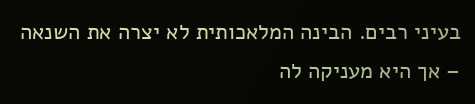בעיני רבים. הבינה המלאכותית לא יצרה את השנאה – אך היא מעניקה לה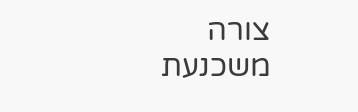צורה משכנעת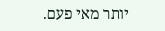יותר מאי פעם.